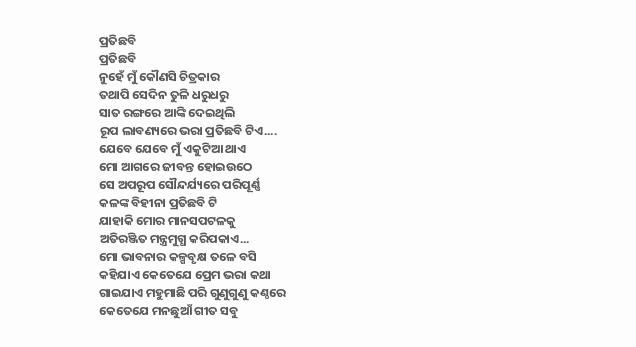ପ୍ରତିଛବି
ପ୍ରତିଛବି
ନୁହେଁ ମୁଁ କୌଣସି ଚିତ୍ରକାର
ତଥାପି ସେଦିନ ତୁଳି ଧରୁଧରୁ
ସାତ ରଙ୍ଗରେ ଆଙ୍କି ଦେଇଥିଲି
ରୂପ ଲାବଣ୍ୟରେ ଭରା ପ୍ରତିଛବି ଟିଏ....
ଯେବେ ଯେବେ ମୁଁ ଏକୁଟିଆ ଥାଏ
ମୋ ଆଗରେ ଜୀବନ୍ତ ହୋଇଉଠେ
ସେ ଅପରୂପ ସୌନ୍ଦର୍ଯ୍ୟରେ ପରିପୂର୍ଣ୍ଣ
କଳଙ୍କ ବିହୀନା ପ୍ରତିଛବି ଟି
ଯାହାକି ମୋର ମାନସପଟଳକୁ
ଅତିରଞ୍ଜିତ ମନ୍ତ୍ରମୁଗ୍ଧ କରିପକାଏ...
ମୋ ଭାବନାର କଳ୍ପବୃକ୍ଷ ତଳେ ବସି
କହିଯାଏ କେତେଯେ ପ୍ରେମ ଭରା କଥା
ଗାଇଯାଏ ମହୁମାଛି ପରି ଗୁଣୁଗୁଣୁ କଣ୍ଠରେ
କେତେଯେ ମନଛୁଆଁ ଗୀତ ସବୁ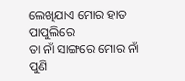ଲେଖିଯାଏ ମୋର ହାତ ପାପୁଲିରେ
ତା ନାଁ ସାଙ୍ଗରେ ମୋର ନାଁ
ପୁଣି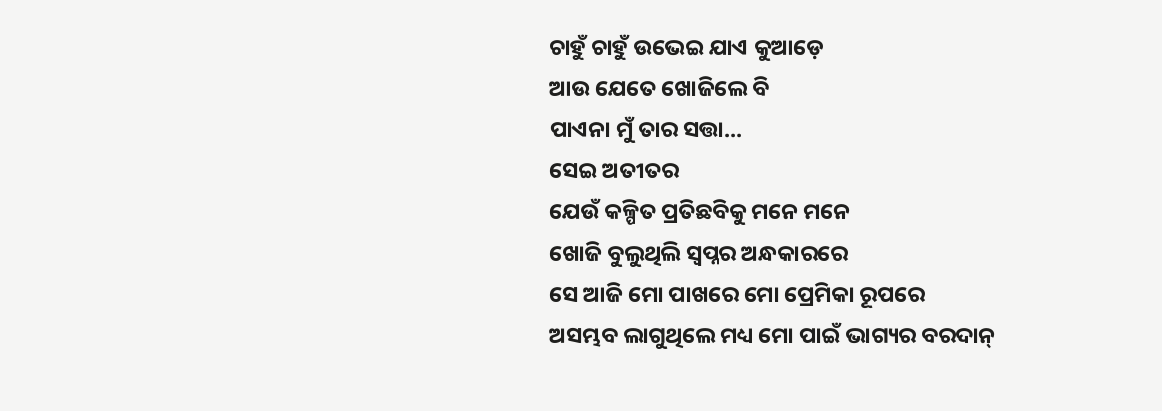ଚାହୁଁ ଚାହୁଁ ଉଭେଇ ଯାଏ କୁଆଡ଼େ
ଆଉ ଯେତେ ଖୋଜିଲେ ବି
ପାଏନା ମୁଁ ତାର ସତ୍ତା...
ସେଇ ଅତୀତର
ଯେଉଁ କଳ୍ପିତ ପ୍ରତିଛବିକୁ ମନେ ମନେ
ଖୋଜି ବୁଲୁଥିଲି ସ୍ଵପ୍ନର ଅନ୍ଧକାରରେ
ସେ ଆଜି ମୋ ପାଖରେ ମୋ ପ୍ରେମିକା ରୂପରେ
ଅସମ୍ଭବ ଲାଗୁଥିଲେ ମଧ୍ୟ ମୋ ପାଇଁ ଭାଗ୍ୟର ବରଦାନ୍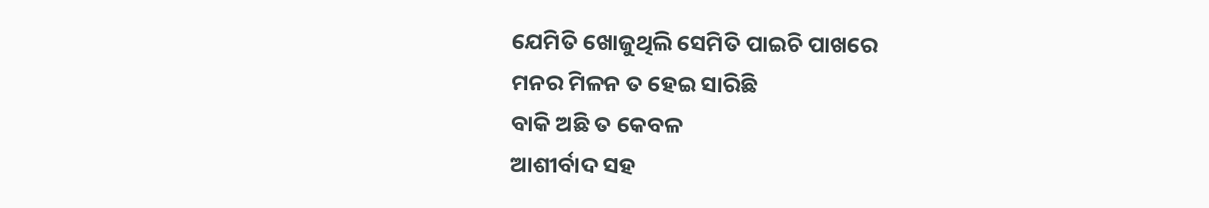ଯେମିତି ଖୋଜୁଥିଲି ସେମିତି ପାଇଚି ପାଖରେ
ମନର ମିଳନ ତ ହେଇ ସାରିଛି
ବାକି ଅଛି ତ କେବଳ
ଆଶୀର୍ବାଦ ସହ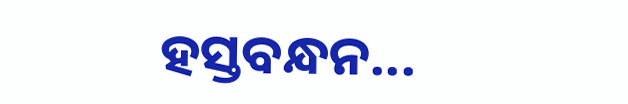ହସ୍ତବନ୍ଧନ...